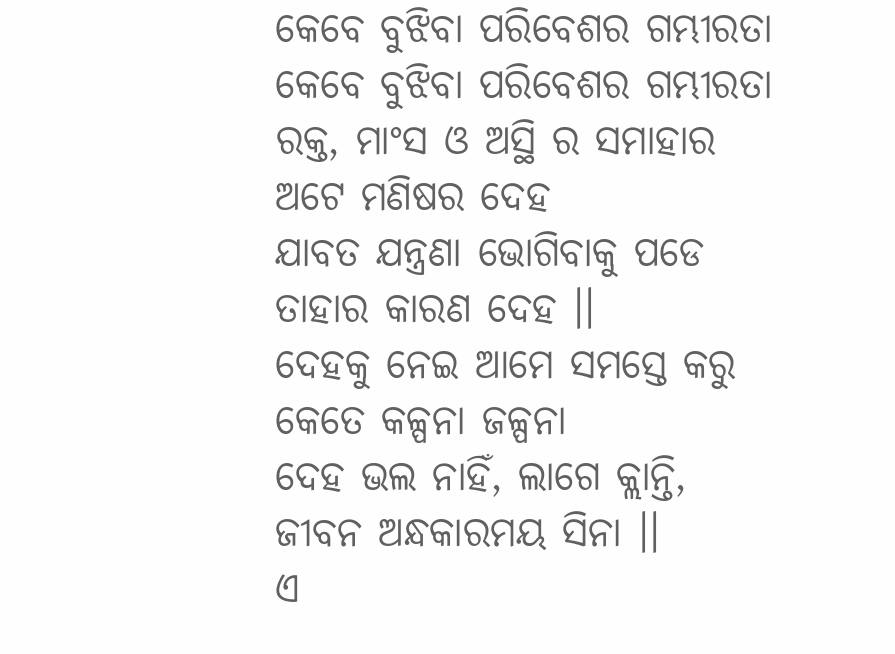କେବେ ବୁଝିବା ପରିବେଶର ଗମ୍ଭୀରତା
କେବେ ବୁଝିବା ପରିବେଶର ଗମ୍ଭୀରତା
ରକ୍ତ, ମାଂସ ଓ ଅସ୍ଥି ର ସମାହାର
ଅଟେ ମଣିଷର ଦେହ
ଯାବତ ଯନ୍ତ୍ରଣା ଭୋଗିବାକୁ ପଡେ
ତାହାର କାରଣ ଦେହ ।।
ଦେହକୁ ନେଇ ଆମେ ସମସ୍ତେ କରୁ
କେତେ କଳ୍ପନା ଜଳ୍ପନା
ଦେହ ଭଲ ନାହିଁ, ଲାଗେ କ୍ଲାନ୍ତି,
ଜୀବନ ଅନ୍ଧକାରମୟ ସିନା ।।
ଏ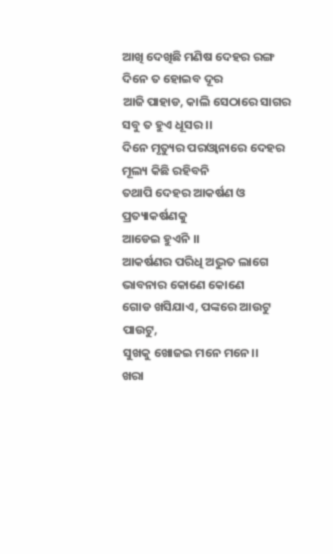ଆଖି ଦେଖିଛି ମଣିଷ ଦେହର ରଙ୍ଗ
ଦିନେ ତ ହୋଇବ ଦୂର
ଆଜି ପାହାଡ, କାଲି ସେଠାରେ ସାଗର
ସବୁ ତ ହୁଏ ଧୂସର ।।
ଦିନେ ମୃତ୍ୟୁର ପରଓ୍ବାନାରେ ଦେହର
ମୂଲ୍ୟ କିଛି ରହିବନି
ତଥାପି ଦେହର ଆକର୍ଷଣ ଓ ପ୍ରତ୍ୟାକର୍ଷଣକୁ
ଆଡେଇ ହୁଏନି ।।
ଆକର୍ଷଣର ପରିଧି ଅଦ୍ଭୁତ ଲାଗେ
ଭାବନାର କୋଣେ କୋଣେ
ଗୋଡ ଖସିଯାଏ, ପଙ୍କରେ ଆଉଟୁ ପାଉଟୁ,
ସୁଖକୁ ଖୋଜଇ ମନେ ମନେ।।
ଖରା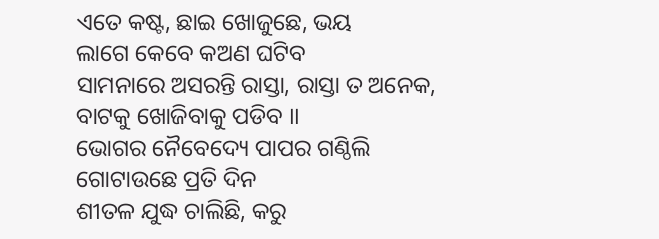ଏତେ କଷ୍ଟ, ଛାଇ ଖୋଜୁଛେ, ଭୟ
ଲାଗେ କେବେ କଅଣ ଘଟିବ
ସାମନାରେ ଅସରନ୍ତି ରାସ୍ତା, ରାସ୍ତା ତ ଅନେକ,
ବାଟକୁ ଖୋଜିବାକୁ ପଡିବ ।।
ଭୋଗର ନୈବେଦ୍ୟେ ପାପର ଗଣ୍ଠିଲି
ଗୋଟାଉଛେ ପ୍ରତି ଦିନ
ଶୀତଳ ଯୁଦ୍ଧ ଚାଲିଛି, କରୁ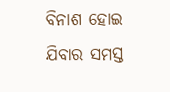ବିନାଶ ହୋଇ
ଯିବାର ସମସ୍ତ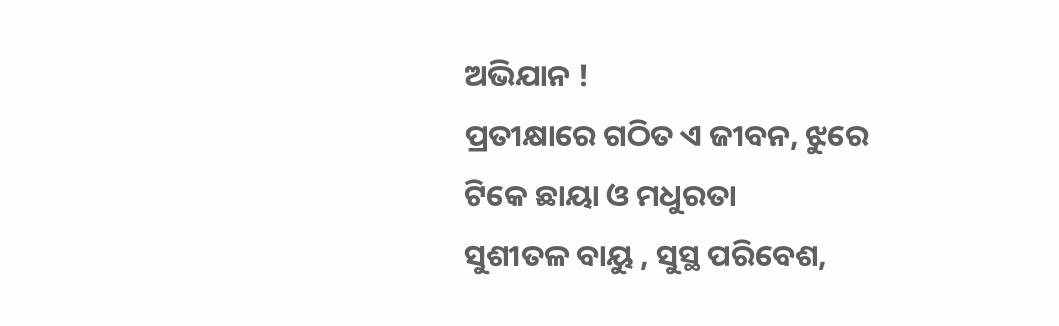ଅଭିଯାନ !
ପ୍ରତୀକ୍ଷାରେ ଗଠିତ ଏ ଜୀବନ, ଝୁରେ
ଟିକେ ଛାୟା ଓ ମଧୁରତା
ସୁଶୀତଳ ବାୟୁ , ସୁସ୍ଥ ପରିବେଶ,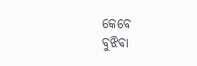କେବେ
ବୁଝିବା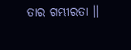ତାର ଗମ୍ଭୀରତା ।।